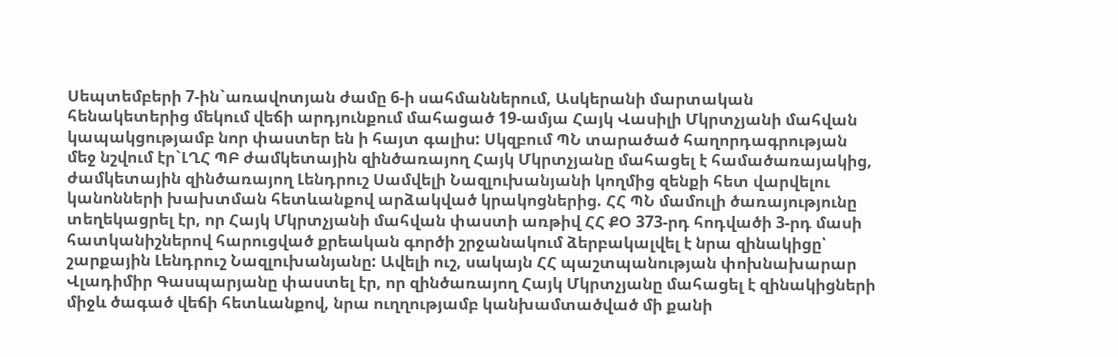Սեպտեմբերի 7-ին`առավոտյան ժամը 6-ի սահմաններում, Ասկերանի մարտական հենակետերից մեկում վեճի արդյունքում մահացած 19-ամյա Հայկ Վասիլի Մկրտչյանի մահվան կապակցությամբ նոր փաստեր են ի հայտ գալիս: Սկզբում ՊՆ տարածած հաղորդագրության մեջ նշվում էր`ԼՂՀ ՊԲ ժամկետային զինծառայող Հայկ Մկրտչյանը մահացել է համածառայակից, ժամկետային զինծառայող Լենդրուշ Սամվելի Նազլուխանյանի կողմից զենքի հետ վարվելու կանոնների խախտման հետևանքով արձակված կրակոցներից. ՀՀ ՊՆ մամուլի ծառայությունը տեղեկացրել էր, որ Հայկ Մկրտչյանի մահվան փաստի առթիվ ՀՀ ՔՕ 373-րդ հոդվածի 3-րդ մասի հատկանիշներով հարուցված քրեական գործի շրջանակում ձերբակալվել է նրա զինակիցը՝ շարքային Լենդրուշ Նազլուխանյանը: Ավելի ուշ, սակայն ՀՀ պաշտպանության փոխնախարար Վլադիմիր Գասպարյանը փաստել էր, որ զինծառայող Հայկ Մկրտչյանը մահացել է զինակիցների միջև ծագած վեճի հետևանքով, նրա ուղղությամբ կանխամտածված մի քանի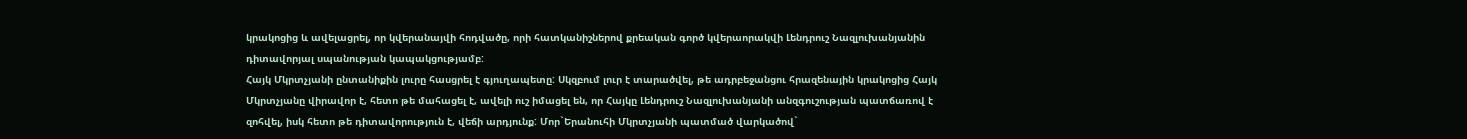կրակոցից և ավելացրել, որ կվերանայվի հոդվածը, որի հատկանիշներով քրեական գործ կվերաորակվի Լենդրուշ Նազլուխանյանին դիտավորյալ սպանության կապակցությամբ:
Հայկ Մկրտչյանի ընտանիքին լուրը հասցրել է գյուղապետը: Սկզբում լուր է տարածվել, թե ադրբեջանցու հրազենային կրակոցից Հայկ Մկրտչյանը վիրավոր է, հետո թե մահացել է, ավելի ուշ իմացել են, որ Հայկը Լենդրուշ Նազլուխանյանի անզգուշության պատճառով է զոհվել, իսկ հետո թե դիտավորություն է, վեճի արդյունք: Մոր`Երանուհի Մկրտչյանի պատմած վարկածով`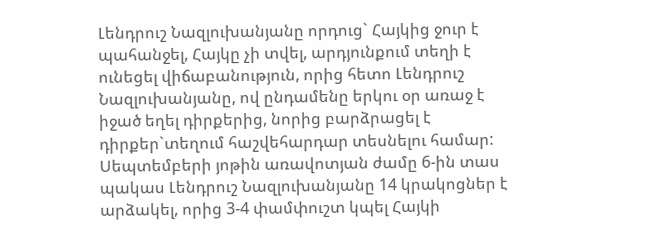Լենդրուշ Նազլուխանյանը որդուց` Հայկից ջուր է պահանջել, Հայկը չի տվել, արդյունքում տեղի է ունեցել վիճաբանություն, որից հետո Լենդրուշ Նազլուխանյանը, ով ընդամենը երկու օր առաջ է իջած եղել դիրքերից, նորից բարձրացել է դիրքեր`տեղում հաշվեհարդար տեսնելու համար: Սեպտեմբերի յոթին առավոտյան ժամը 6-ին տաս պակաս Լենդրուշ Նազլուխանյանը 14 կրակոցներ է արձակել, որից 3-4 փամփուշտ կպել Հայկի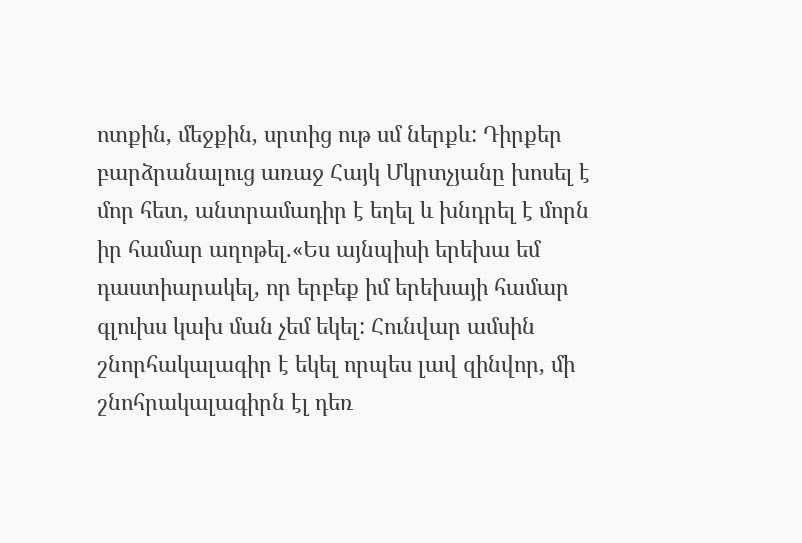ոտքին, մեջքին, սրտից ութ սմ ներքև: Դիրքեր բարձրանալուց առաջ Հայկ Մկրտչյանը խոսել է մոր հետ, անտրամադիր է եղել և խնդրել է մորն իր համար աղոթել.«Ես այնպիսի երեխա եմ դաստիարակել, որ երբեք իմ երեխայի համար գլուխս կախ ման չեմ եկել: Հունվար ամսին շնորհակալագիր է եկել որպես լավ զինվոր, մի շնոհրակալագիրն էլ դեռ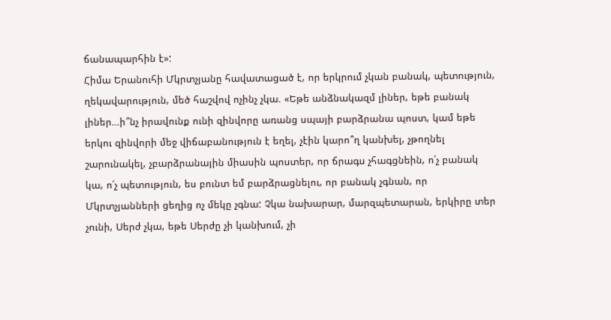ճանապարհին է»:
Հիմա Երանուհի Մկրտչյանը հավատացած է, որ երկրում չկան բանակ, պետություն, ղեկավարություն, մեծ հաշվով ոչինչ չկա. «Եթե անձնակազմ լիներ, եթե բանակ լիներ…ի՞նչ իրավունք ունի զինվորը առանց սպայի բարձրանա պոստ, կամ եթե երկու զինվորի մեջ վիճաբանություն է եղել, չէին կարո՞ղ կանխել, չթողնել շարունակել, չբարձրանային միասին պոստեր, որ ճրագս չհագցնեին, ո՛չ բանակ կա, ո՛չ պետություն, ես բունտ եմ բարձրացնելու, որ բանակ չգնան, որ Մկրտչյանների ցեղից ոչ մեկը չգնա: Չկա նախարար, մարզպետարան, երկիրը տեր չունի, Սերժ չկա, եթե Սերժը չի կանխում, չի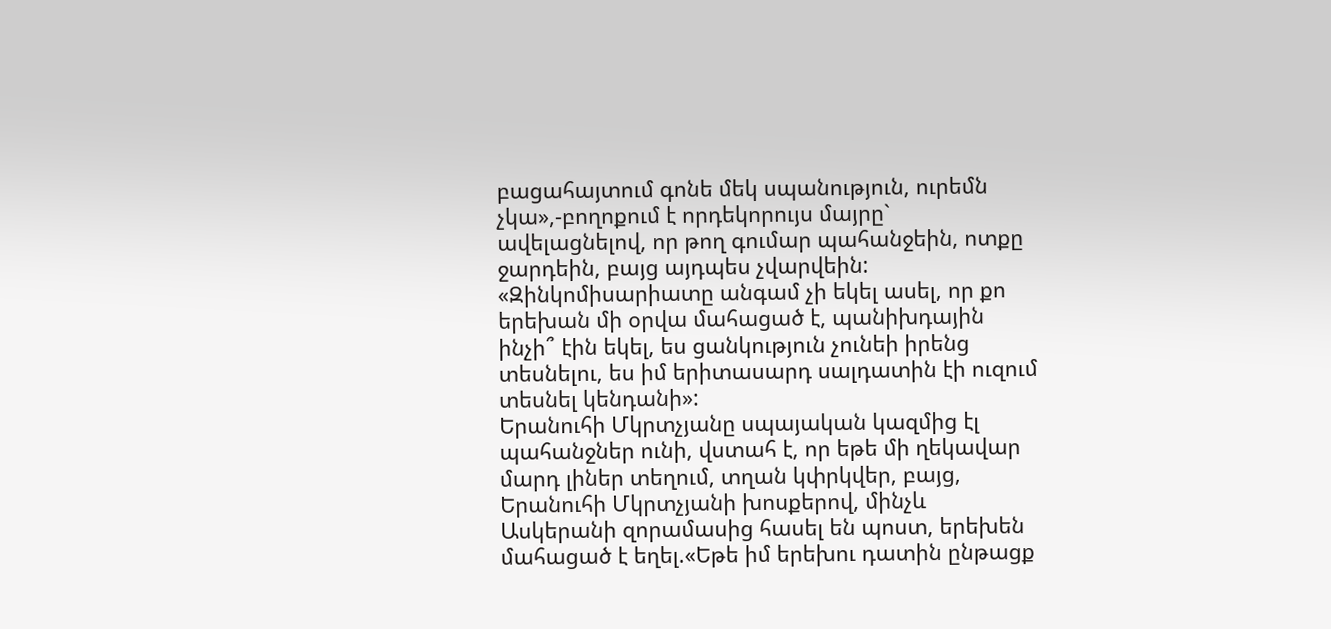բացահայտում գոնե մեկ սպանություն, ուրեմն չկա»,-բողոքում է որդեկորույս մայրը` ավելացնելով, որ թող գումար պահանջեին, ոտքը ջարդեին, բայց այդպես չվարվեին: «Զինկոմիսարիատը անգամ չի եկել ասել, որ քո երեխան մի օրվա մահացած է, պանիխդային ինչի՞ էին եկել, ես ցանկություն չունեի իրենց տեսնելու, ես իմ երիտասարդ սալդատին էի ուզում տեսնել կենդանի»:
Երանուհի Մկրտչյանը սպայական կազմից էլ պահանջներ ունի, վստահ է, որ եթե մի ղեկավար մարդ լիներ տեղում, տղան կփրկվեր, բայց, Երանուհի Մկրտչյանի խոսքերով, մինչև Ասկերանի զորամասից հասել են պոստ, երեխեն մահացած է եղել.«Եթե իմ երեխու դատին ընթացք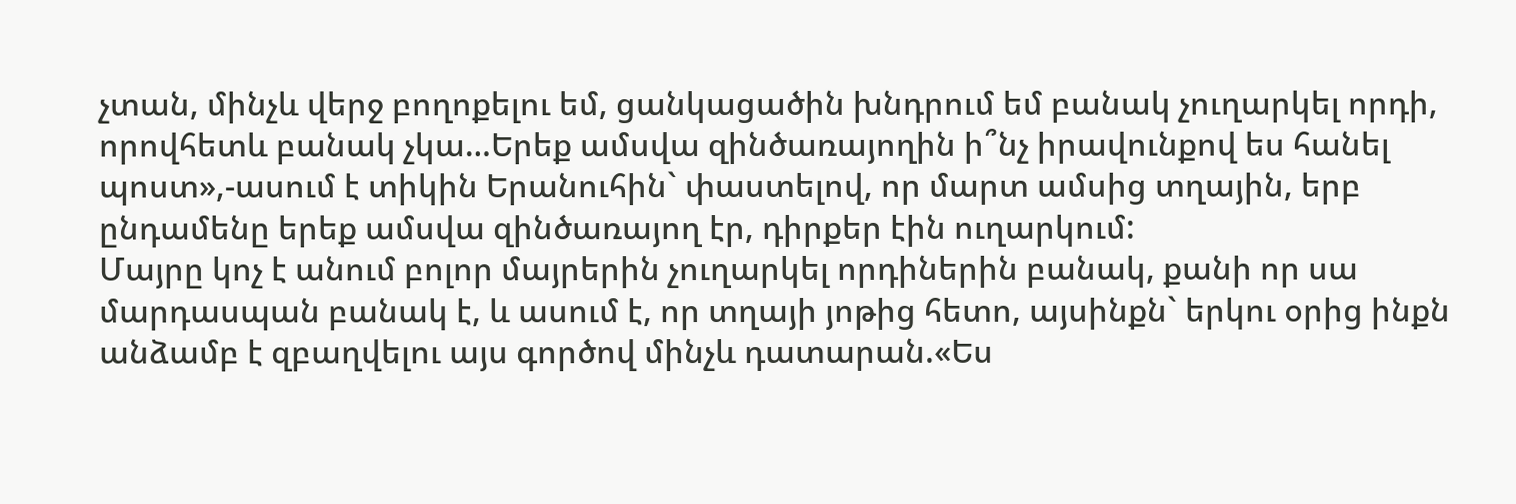չտան, մինչև վերջ բողոքելու եմ, ցանկացածին խնդրում եմ բանակ չուղարկել որդի, որովհետև բանակ չկա…Երեք ամսվա զինծառայողին ի՞նչ իրավունքով ես հանել պոստ»,-ասում է տիկին Երանուհին` փաստելով, որ մարտ ամսից տղային, երբ ընդամենը երեք ամսվա զինծառայող էր, դիրքեր էին ուղարկում:
Մայրը կոչ է անում բոլոր մայրերին չուղարկել որդիներին բանակ, քանի որ սա մարդասպան բանակ է, և ասում է, որ տղայի յոթից հետո, այսինքն` երկու օրից ինքն անձամբ է զբաղվելու այս գործով մինչև դատարան.«Ես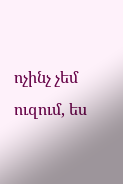ոչինչ չեմ ուզում, ես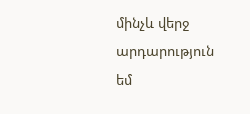մինչև վերջ արդարություն եմ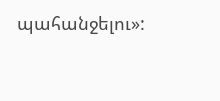պահանջելու»: